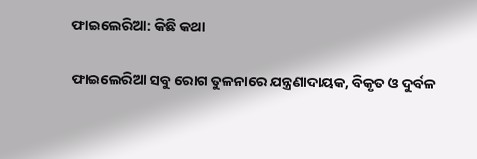ଫାଇଲେରିଆ: କିଛି କଥା

ଫାଇଲେରିଆ ସବୁ ରୋଗ ତୁଳନାରେ ଯନ୍ତ୍ରଣାଦାୟକ, ବିକୃତ ଓ ଦୁର୍ବଳ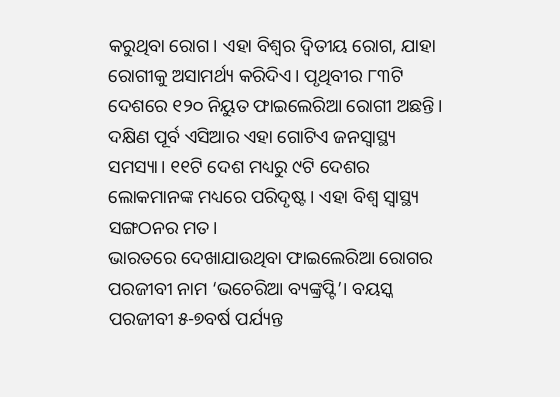କରୁଥିବା ରୋଗ। ଏହା ବିଶ୍ୱର ଦ୍ୱିତୀୟ ରୋଗ, ଯାହା ରୋଗୀକୁ ଅସାମର୍ଥ୍ୟ କରିଦିଏ। ପୃଥିବୀର ୮୩ଟି ଦେଶରେ ୧୨୦ ନିୟୁତ ଫାଇଲେରିଆ ରୋଗୀ ଅଛନ୍ତି। ଦକ୍ଷିଣ ପୂର୍ବ ଏସିଆର ଏହା ଗୋଟିଏ ଜନସ୍ବାସ୍ଥ୍ୟ ସମସ୍ୟା। ୧୧ଟି ଦେଶ ମଧ୍ୟରୁ ୯ଟି ଦେଶର ଲୋକମାନଙ୍କ ମଧ୍ୟରେ ପରିଦୃଷ୍ଟ। ଏହା ବିଶ୍ୱ ସ୍ବାସ୍ଥ୍ୟ ସଙ୍ଗଠନର ମତ।
ଭାରତରେ ଦେଖାଯାଉଥିବା ଫାଇଲେରିଆ ରୋଗର ପରଜୀବୀ ନାମ ‘ଭଚେରିଆ ବ୍ୟଙ୍କ୍ରପ୍ଟି’। ବୟସ୍କ ପରଜୀବୀ ୫-୭ବର୍ଷ ପର୍ଯ୍ୟନ୍ତ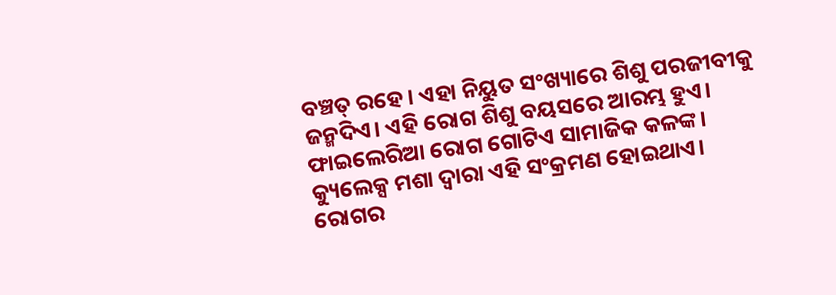ବଞ୍ଚତ୍ ରହେ। ଏହା ନିୟୁତ ସଂଖ୍ୟାରେ ଶିଶୁ ପରଜୀବୀକୁ ଜନ୍ମଦିଏ। ଏହି ରୋଗ ଶିଶୁ ବୟସରେ ଆରମ୍ଭ ହୁଏ। ଫାଇଲେରିଆ ରୋଗ ଗୋଟିଏ ସାମାଜିକ କଳଙ୍କ। କ୍ୟୁଲେକ୍ସ ମଶା ଦ୍ୱାରା ଏହି ସଂକ୍ରମଣ ହୋଇଥାଏ। ରୋଗର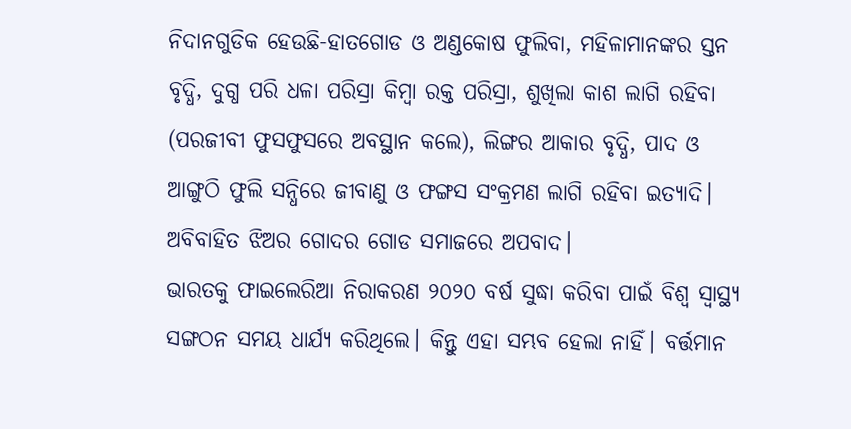ନିଦାନଗୁଡିକ ହେଉଛି-ହାତଗୋଡ ଓ ଅଣ୍ଡକୋଷ ଫୁଲିବା, ମହିଳାମାନଙ୍କର ସ୍ତନ ବୃଦ୍ଧି, ଦୁଗ୍ଧ ପରି ଧଳା ପରିସ୍ରା କିମ୍ବା ରକ୍ତ ପରିସ୍ରା, ଶୁଖିଲା କାଶ ଲାଗି ରହିବା (ପରଜୀବୀ ଫୁସଫୁସରେ ଅବସ୍ଥାନ କଲେ), ଲିଙ୍ଗର ଆକାର ବୃଦ୍ଧି, ପାଦ ଓ ଆଙ୍ଗୁଠି ଫୁଲି ସନ୍ଧିରେ ଜୀବାଣୁ ଓ ଫଙ୍ଗସ ସଂକ୍ରମଣ ଲାଗି ରହିବା ଇତ୍ୟାଦି। ଅବିବାହିତ ଝିଅର ଗୋଦର ଗୋଡ ସମାଜରେ ଅପବାଦ।
ଭାରତକୁ ଫାଇଲେରିଆ ନିରାକରଣ ୨୦୨୦ ବର୍ଷ ସୁଦ୍ଧା କରିବା ପାଇଁ ବିଶ୍ୱ ସ୍ବାସ୍ଥ୍ୟ ସଙ୍ଗଠନ ସମୟ ଧାର୍ଯ୍ୟ କରିଥିଲେ। କିନ୍ତୁ ଏହା ସମ୍ଭବ ହେଲା ନାହିଁ। ବର୍ତ୍ତମାନ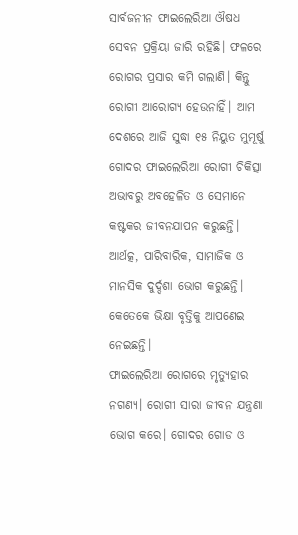ସାର୍ବଜନୀନ ଫାଇଲେରିଆ ଔଷଧ ସେବନ ପ୍ରକ୍ରିୟା ଜାରି ରହିଛି। ଫଳରେ ରୋଗର ପ୍ରସାର କମି ଗଲାଣି। କିନ୍ତୁ ରୋଗୀ ଆରୋଗ୍ୟ ହେଉନାହିଁ। ଆମ ଦେଶରେ ଆଜି ସୁଦ୍ଧା ୧୫ ନିୟୁତ ମୁମୂର୍ଷୁ ଗୋଦର ଫାଇଲେରିଆ ରୋଗୀ ଚିକିତ୍ସା ଅଭାବରୁ ଅବହେଳିତ ଓ ସେମାନେ କଷ୍ଟକର ଜୀବନଯାପନ କରୁଛନ୍ତି। ଆର୍ଥତ୍କ, ପାରିବାରିକ, ସାମାଜିକ ଓ ମାନସିକ ଦୁର୍ଦ୍ଦଶା ଭୋଗ କରୁଛନ୍ତି। କେତେକେ ଭିକ୍ଷା ବୃତ୍ତିକୁ ଆପଣେଇ ନେଇଛନ୍ତି।
ଫାଇଲେରିଆ ରୋଗରେ ମୃତ୍ୟୁହାର ନଗଣ୍ୟ। ରୋଗୀ ସାରା ଜୀବନ ଯନ୍ତ୍ରଣା ଭୋଗ କରେ। ଗୋଦର ଗୋଡ ଓ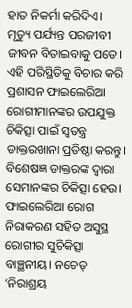ହାତ ନିକର୍ମା କରିଦିଏ। ମୃତ୍ୟୁ ପର୍ଯ୍ୟନ୍ତ ପରଜୀବୀ ଜୀବନ ବିତାଇବାକୁ ପଡେ। ଏହି ପରିସ୍ଥିତିକୁ ବିଚାର କରି ପ୍ରଶାସନ ଫାଇଲେରିଆ ରୋଗୀମାନଙ୍କର ଉପଯୁକ୍ତ ଚିକିତ୍ସା ପାଇଁ ସ୍ବତନ୍ତ୍ର ଡାକ୍ତରଖାନା ପ୍ରତିଷ୍ଠା କରନ୍ତୁ। ବିଶେଷଜ୍ଞ ଡାକ୍ତରଙ୍କ ଦ୍ୱାରା ସେମାନଙ୍କର ଚିକିତ୍ସା ହେଉ। ଫାଇଲେରିଆ ରୋଗ ନିରାକରଣ ସହିତ ଅସୁସ୍ଥ ରୋଗୀର ସୁଚିକିତ୍ସା ବାଞ୍ଛନୀୟ। ନଚେତ୍‌ ‘ନିରାଶ୍ରୟ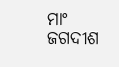ମାଂ ଜଗଦୀଶ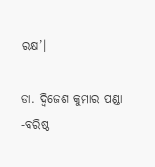ରକ୍ଷ’।

ଡା. ଦ୍ୱିଜେଶ କୁମାର ପଣ୍ଡା
-ବରିଷ୍ଠ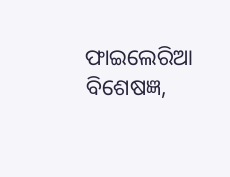ଫାଇଲେରିଆ ବିଶେଷଜ୍ଞ,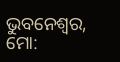ଭୁବନେଶ୍ୱର, ମୋ: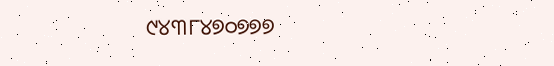୯୪୩୮୪୭୦୭୭୭